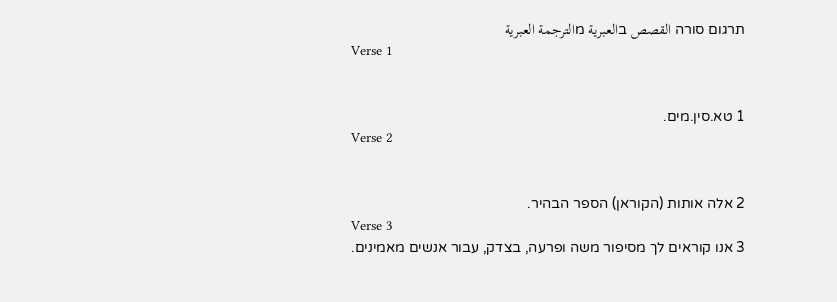תרגום סורה القصص בالعبرية מالترجمة العبرية
Verse 1


1 טא.סין.מים.
Verse 2


2 אלה אותות (הקוראן) הספר הבהיר.
Verse 3
3 אנו קוראים לך מסיפור משה ופרעה, בצדק, עבור אנשים מאמינים.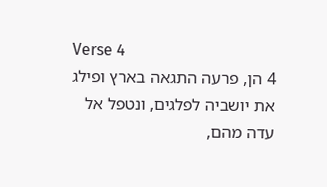Verse 4
4 הן, פרעה התגאה בארץ ופילג את יושביה לפלגים, ונטפל אל עדה מהם,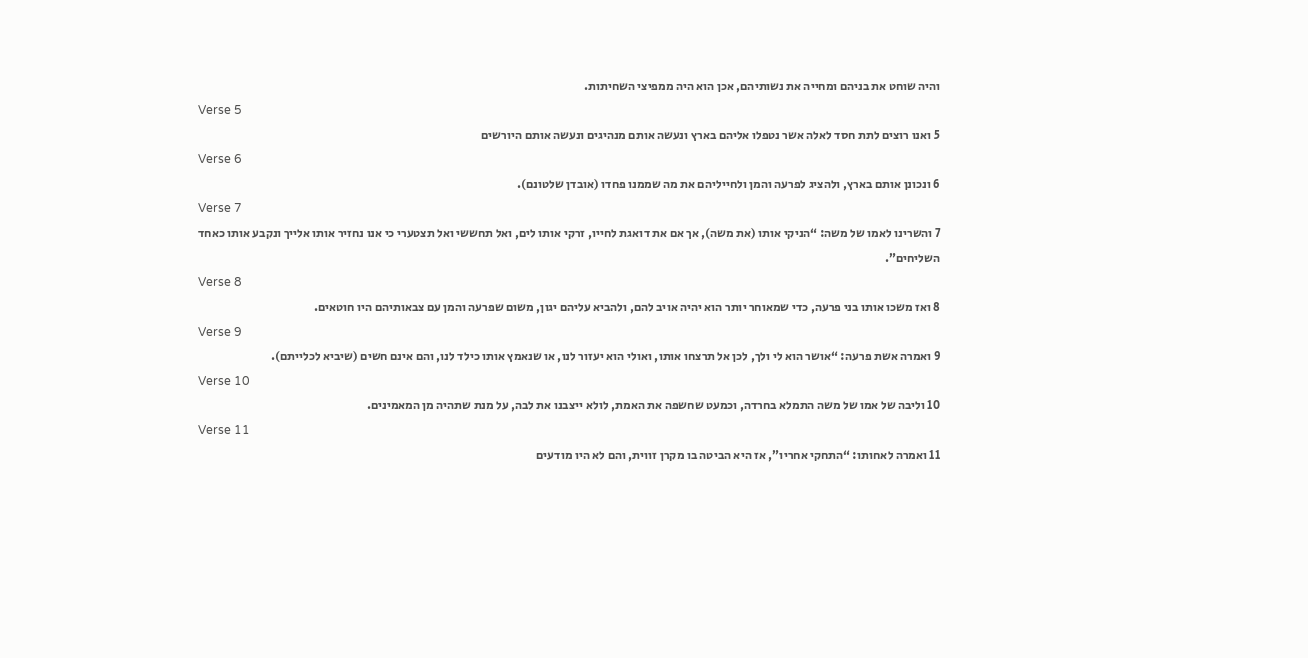והיה שוחט את בניהם ומחייה את נשותיהם, אכן הוא היה ממפיצי השחיתות.
Verse 5
5 ואנו רוצים לתת חסד לאלה אשר נטפלו אליהם בארץ ונעשה אותם מנהיגים ונעשה אותם היורשים
Verse 6
6 ונכונן אותם בארץ, ולהציג לפרעה והמן ולחייליהם את מה שממנו פחדו (אובדן שלטונם).
Verse 7
7 והשרינו לאמו של משה: “הניקי אותו (את משה), אך אם את דואגת לחייו, זרקי אותו לים, ואל תחששי ואל תצטערי כי אנו נחזיר אותו אלייך ונקבע אותו כאחד השליחים”.
Verse 8
8 ואז משכו אותו בני פרעה, כדי שמאוחר יותר הוא יהיה אויב להם, ולהביא עליהם יגון, משום שפרעה והמן עם צבאותיהם היו חוטאים.
Verse 9
9 ואמרה אשת פרעה: “אושר הוא לי ולך, לכן אל תרצחו אותו, ואולי הוא יעזור לנו, או שנאמץ אותו כילד לנו, והם אינם חשים (שיביא לכלייתם).
Verse 10
10 וליבה של אמו של משה התמלא בחרדה, וכמעט שחשפה את האמת, לולא ייצבנו את לבה, על מנת שתהיה מן המאמינים.
Verse 11
11 ואמרה לאחותו: “התחקי אחריו”, אז היא הביטה בו מקרן זווית, והם לא היו מודעים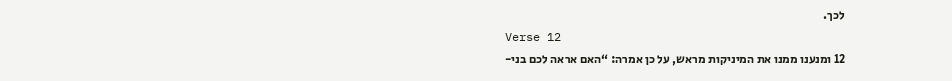לכך.
Verse 12
12 ומנענו ממנו את המיניקות מראש, על כן אמרה: “האם אראה לכם בני-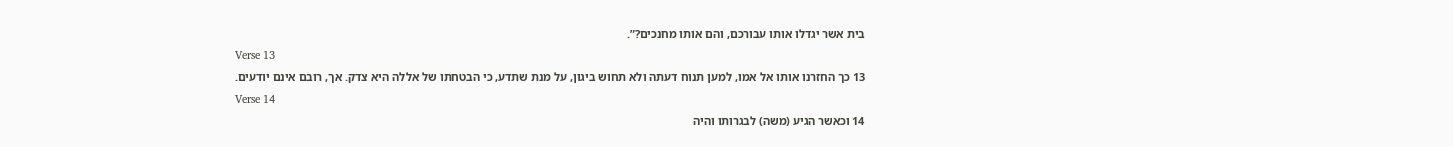בית אשר יגדלו אותו עבורכם, והם אותו מחנכים?”.
Verse 13
13 כך החזרנו אותו אל אמו, למען תנוח דעתה ולא תחוש ביגון, על מנת שתדע, כי הבטחתו של אללה היא צדק. אך, רובם אינם יודעים.
Verse 14
14 וכאשר הגיע (משה) לבגרותו והיה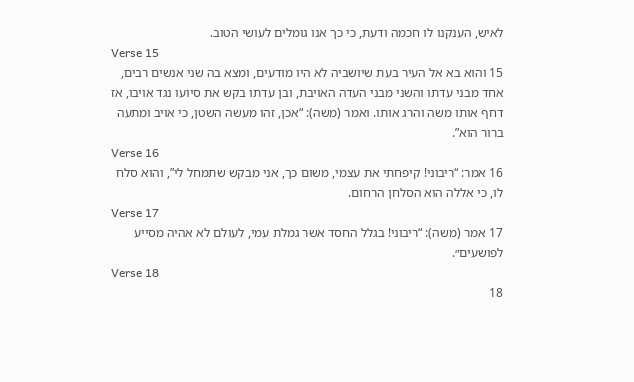לאיש, הענקנו לו חכמה ודעת, כי כך אנו גומלים לעושי הטוב.
Verse 15
15 והוא בא אל העיר בעת שיושביה לא היו מודעים, ומצא בה שני אנשים רבים, אחד מבני עדתו והשני מבני העדה האויבת, ובן עדתו בקש את סיועו נגד אויבו, אז דחף אותו משה והרג אותו. ואמר (משה): “אכן, זהו מעשה השטן, כי אויב ומתעה ברור הוא”.
Verse 16
16 אמר: “ריבוני! קיפחתי את עצמי, משום כך, אני מבקש שתמחל לי”, והוא סלח לו, כי אללה הוא הסלחן הרחום.
Verse 17
17 אמר (משה): “ריבוני! בגלל החסד אשר גמלת עמי, לעולם לא אהיה מסייע לפושעים״.
Verse 18
18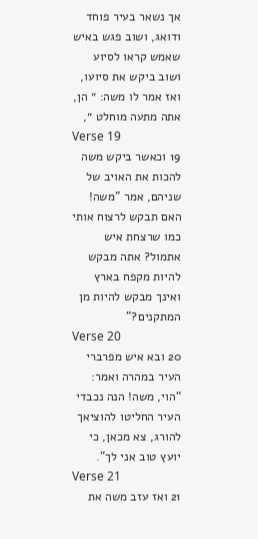אך נשאר בעיר פוחד ודואג, ושוב פגש באיש שאמש קראו לסיוע ושוב ביקש את סיועו, ואז אמר לו משה: ״ הן, אתה מתעה מוחלט ״,
Verse 19
19 וכאשר ביקש משה להכות את האויב של שניהם, אמר ”משה! האם תבקש לרצוח אותי כמו שרצחת איש אתמול? אתה מבקש להיות מקפח בארץ ואינך מבקש להיות מן המתקנים?”
Verse 20
20 ובא איש מפרברי העיר במהרה ואמר: “הוי, משה! הנה נכבדי העיר החליטו להוציאך להורג, צא מכאן, כי יועץ טוב אני לך”.
Verse 21
21 ואז עזב משה את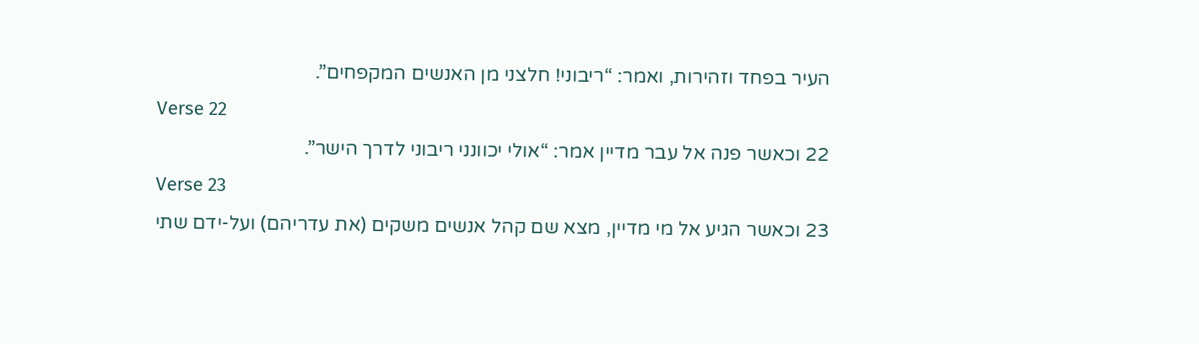העיר בפחד וזהירות, ואמר: “ריבוני! חלצני מן האנשים המקפחים”.
Verse 22
22 וכאשר פנה אל עבר מדיין אמר: “אולי יכוונני ריבוני לדרך הישר”.
Verse 23
23 וכאשר הגיע אל מי מדיין, מצא שם קהל אנשים משקים (את עדריהם) ועל-ידם שתי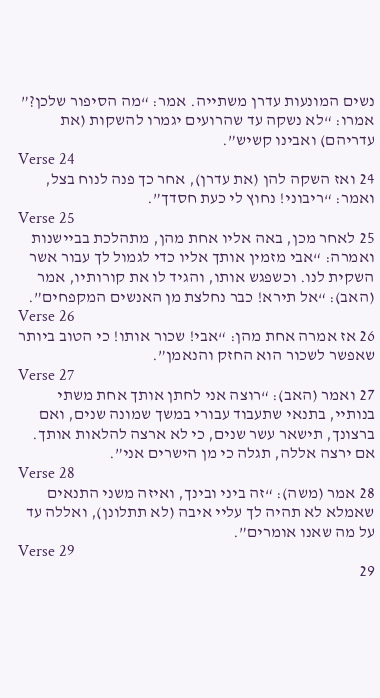נשים המונעות עדרן משתייה. אמר: “מה הסיפור שלכן?” אמרו: “לא נשקה עד שהרועים יגמרו להשקות (את עדריהם) ואבינו קשיש”.
Verse 24
24 ואז השקה להן (את עדרן), אחר כך פנה לנוח בצל, ואמר: “ריבוני! נחוץ לי כעת חסדך”.
Verse 25
25 לאחר מכן, באה אליו אחת מהן, מתהלכת בביישנות ואמרה: “אבי מזמין אותך אליו כדי לגמול לך עבור אשר השקית לנו. וכשפגש אותו, והגיד לו את קורותיו, אמר (האב): “אל תירא! כבר נחלצת מן האנשים המקפחים”.
Verse 26
26 אז אמרה אחת מהן: “אבי! שכור אותו! כי הטוב ביותר שאפשר לשכור הוא החזק והנאמן”.
Verse 27
27 ואמר (האב): “רוצה אני לחתן אותך אחת משתי בנותיי, בתנאי שתעבוד עבורי במשך שמונה שנים, ואם ברצונך, תישאר עשר שנים, כי לא ארצה להלאות אותך. אם ירצה אללה, תגלה כי מן הישרים אני”.
Verse 28
28 אמר (משה): “זה ביני ובינך, ואיזה משני התנאים שאמלא לא תהיה לך עליי איבה (לא תתלונן), ואללה עד על מה שאנו אומרים”.
Verse 29
29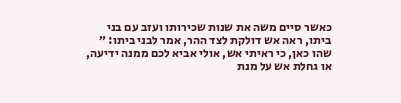כאשר סיים משה את שנות שכירותו ועזב עם בני ביתו, ראה אש דולקת לצד ההר, אמר לבני ביתו: ״ שהו כאן, כי ראיתי אש, אולי אביא לכם ממנה ידיעה, או גחלת אש על מנת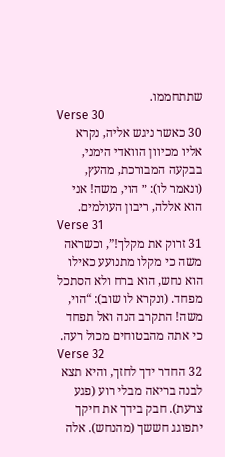שתתחממו.
Verse 30
30 כאשר ניגש אליה, נקרא אליו מכיוון הוואדי הימני, בבקעה המבורכת, מהעץ, (ונאמר לו): ״ הוי, משה! אני הוא אללה, ריבון העולמים.
Verse 31
31 זרוק את מקלך!”, וכשראה משה כי מקלו מתנועע כאילו הוא נחש, הוא ברח ולא הסתכל מפחד. (ונקרא לו שוב): “הוי, משה! התקרב הנה ואל תפחד כי אתה מהבטוחים מכול רעה.
Verse 32
32 החדר ידך לחזך, והיא תצא לבנה בריאה מבלי רוע (פגע צרעת). חבק בידך את חיקך יתפוגג חששך (מהנחש). אלה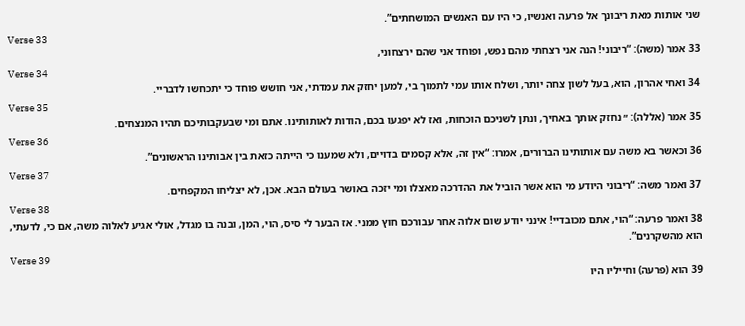שני אותות מאת ריבונך אל פרעה ואנשיו, כי היו עם האנשים המושחתים”.
Verse 33
33 אמר (משה): “ריבוני! הנה אני רצחתי מהם נפש, ופוחד אני שהם ירצחוני,
Verse 34
34 ואחי אהרון, הוא, בעל לשון צחה יותר, ושלח אותו עמי לתמוך בי, למען יחזק את עמדתי, אני חושש פוחד כי יתכחשו לדבריי.
Verse 35
35 אמר (אללה): ״ נחזק אותך באחיך, ונתן לשניכם הוכחות, ואז לא יפגעו בכם, הודות לאותותינו. אתם ומי שבעקבותיכם תהיו המנצחים.
Verse 36
36 וכאשר בא משה עם אותותינו הברורים, אמרו: “אין זה, אלא קסמים בדויים, ולא שמענו כי הייתה כזאת בין אבותינו הראשונים”.
Verse 37
37 ואמר משה: “ריבוני היודע מי הוא אשר הוביל את ההדרכה מאצלו ומי יזכה באושר בעולם הבא. אכן, לא יצליחו המקפחים.
Verse 38
38 ואמר פרעה: “הוי, אתם מכובדיי! אינני יודע שום אלוה אחר עבורכם חוץ ממני. אז הבער לי סיס, הוי, המן, ובנה בו מגדל, אולי אגיע לאלוה משה, אם כי, לדעתי, הוא מהשקרנים”.
Verse 39
39 הוא (פרעה) וחייליו היו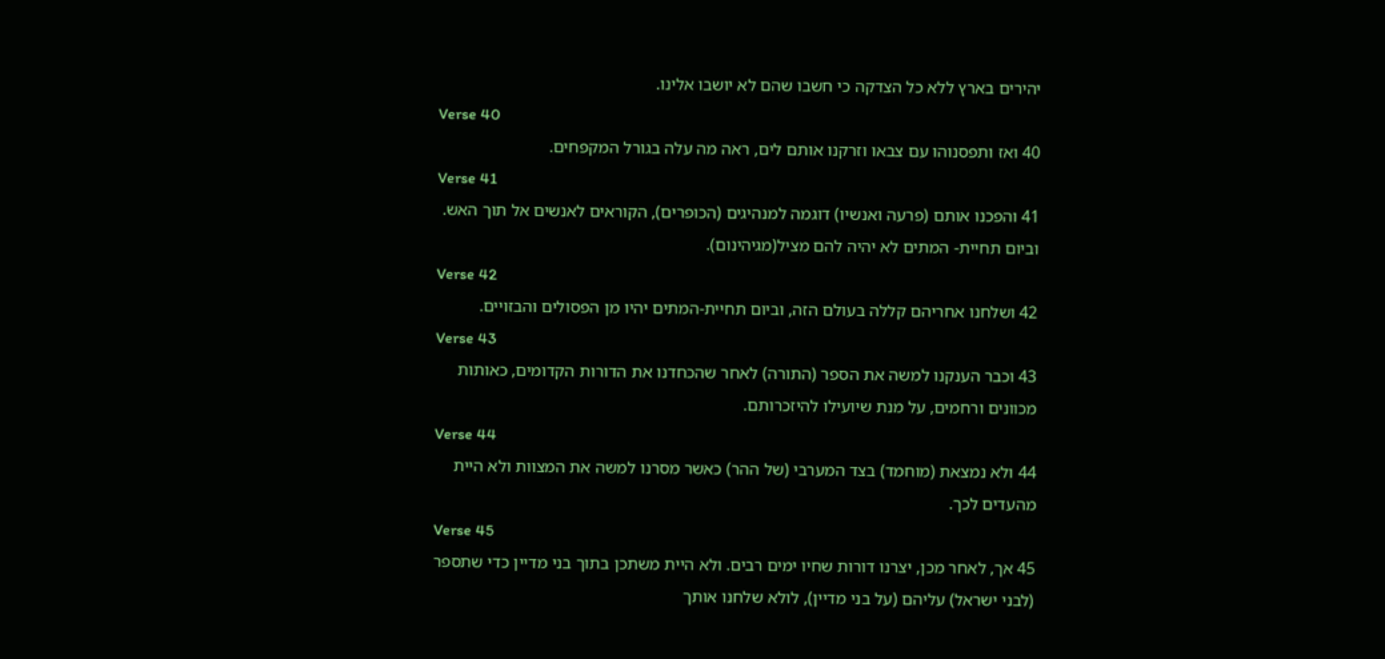יהירים בארץ ללא כל הצדקה כי חשבו שהם לא יושבו אלינו.
Verse 40
40 ואז ותפסנוהו עם צבאו וזרקנו אותם לים, ראה מה עלה בגורל המקפחים.
Verse 41
41 והפכנו אותם (פרעה ואנשיו) דוגמה למנהיגים (הכופרים), הקוראים לאנשים אל תוך האש. וביום תחיית- המתים לא יהיה להם מציל(מגיהינום).
Verse 42
42 ושלחנו אחריהם קללה בעולם הזה, וביום תחיית-המתים יהיו מן הפסולים והבזויים.
Verse 43
43 וכבר הענקנו למשה את הספר (התורה) לאחר שהכחדנו את הדורות הקדומים, כאותות מכוונים ורחמים, על מנת שיועילו להיזכרותם.
Verse 44
44 ולא נמצאת (מוחמד) בצד המערבי (של ההר) כאשר מסרנו למשה את המצוות ולא היית מהעדים לכך.
Verse 45
45 אך, לאחר מכן, יצרנו דורות שחיו ימים רבים. ולא היית משתכן בתוך בני מדיין כדי שתספר (לבני ישראל) עליהם (על בני מדיין), לולא שלחנו אותך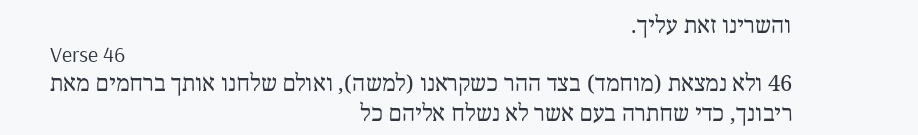והשרינו זאת עליך.
Verse 46
46 ולא נמצאת (מוחמד) בצד ההר כשקראנו (למשה), ואולם שלחנו אותך ברחמים מאת ריבונך, כדי שחתרה בעם אשר לא נשלח אליהם כל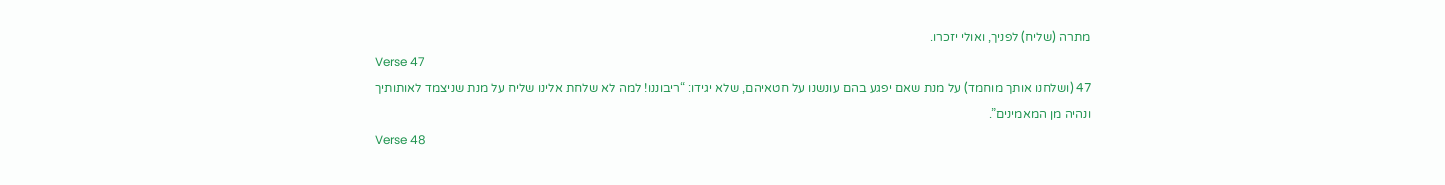מתרה (שליח) לפניך, ואולי יזכרו.
Verse 47
47 (ושלחנו אותך מוחמד) על מנת שאם יפגע בהם עונשנו על חטאיהם, שלא יגידו: “ריבוננו! למה לא שלחת אלינו שליח על מנת שניצמד לאותותיך ונהיה מן המאמינים”.
Verse 48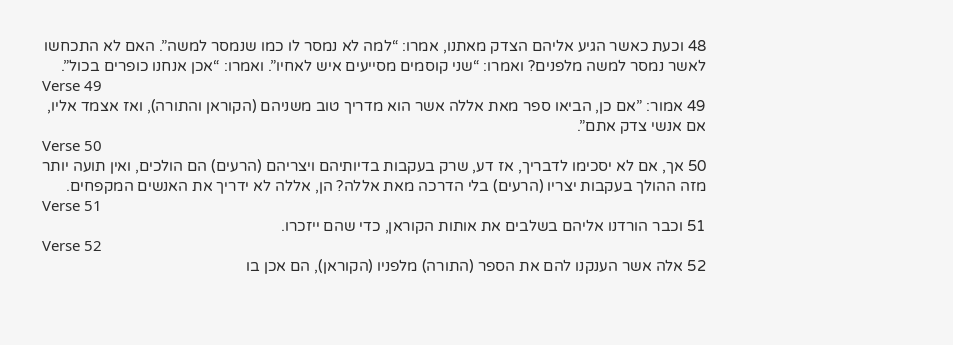48 וכעת כאשר הגיע אליהם הצדק מאתנו, אמרו: “למה לא נמסר לו כמו שנמסר למשה”. האם לא התכחשו לאשר נמסר למשה מלפנים? ואמרו: “שני קוסמים מסייעים איש לאחיו”. ואמרו: “אכן אנחנו כופרים בכול”.
Verse 49
49 אמור: ”אם כן, הביאו ספר מאת אללה אשר הוא מדריך טוב משניהם (הקוראן והתורה), ואז אצמד אליו, אם אנשי צדק אתם”.
Verse 50
50 אך, אם לא יסכימו לדבריך, אז דע, שרק בעקבות בדיותיהם ויצריהם (הרעים) הם הולכים, ואין תועה יותר מזה ההולך בעקבות יצריו (הרעים) בלי הדרכה מאת אללה? הן, אללה לא ידריך את האנשים המקפחים.
Verse 51
51 וכבר הורדנו אליהם בשלבים את אותות הקוראן, כדי שהם ייזכרו.
Verse 52
52 אלה אשר הענקנו להם את הספר (התורה) מלפניו (הקוראן), הם אכן בו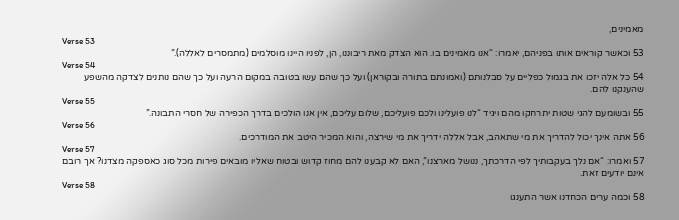מאמינים,
Verse 53
53 וכאשר קוראים אותו בפניהם, יאמרו: “אנו מאמינים בו. הוא הצדק מאת ריבוננו, הן, לפניו היינו מוסלמים (מתמסרים לאללה).”
Verse 54
54 כל אלה יזכו את בגמול כפליים על סבלנותם (ואמונתם בתורה ובקוראן) ועל כך שהם עשו בטובה במקום הרעה ועל כך שהם נותנים לצדקה מהשפע שהענקנו להם.
Verse 55
55 ובשומעם להגי שטות יתרחקו מהם ויגיד “לנו פועלינו ולכם פועליכם, שלום עליכם, אין אנו הולכים בדרך הכפירה של חסרי התבונה.”
Verse 56
56 אתה אינך יכול להדריך את מי שתאהב, אבל אללה ידריך את מי שירצה, והוא המכיר היטב את המודרכים.
Verse 57
57 ואמרו: “אם נלך בעקבותיך לפי הדרכתך, ננושל מארצנו”, האם לא קבענו להם מחוז קדוש ובטוח שאליו מובאים פירות מכל סוג כאספקה מצדנו? אך רובם אינם יודעים זאת.
Verse 58
58 וכמה ערים הכחדנו אשר התענגו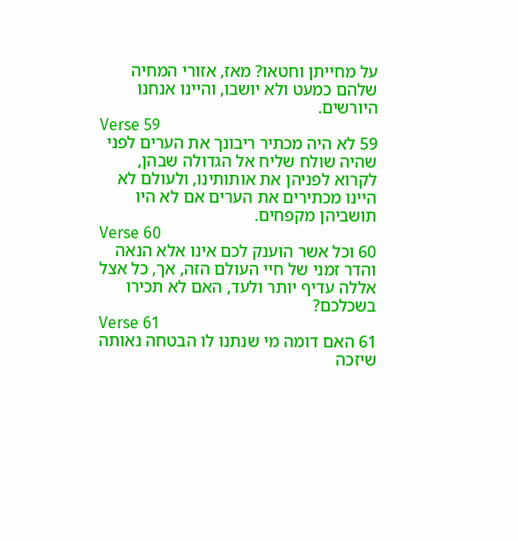על מחייתן וחטאו? מאז, אזורי המחיה שלהם כמעט ולא יושבו, והיינו אנחנו היורשים.
Verse 59
59 לא היה מכתיר ריבונך את הערים לפני שהיה שולח שליח אל הגדולה שבהן, לקרוא לפניהן את אותותינו, ולעולם לא היינו מכתירים את הערים אם לא היו תושביהן מקפחים.
Verse 60
60 וכל אשר הוענק לכם אינו אלא הנאה והדר זמני של חיי העולם הזה, אך, כל אצל אללה עדיף יותר ולעד, האם לא תכירו בשכלכם?
Verse 61
61 האם דומה מי שנתנו לו הבטחה נאותה שיזכה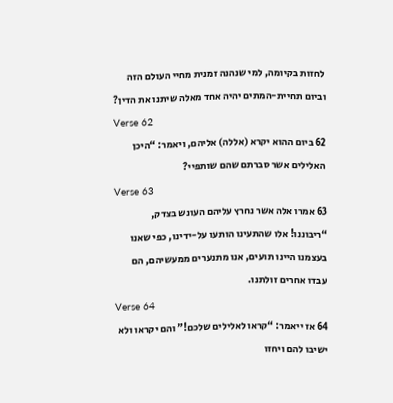לחזות בקיומה, למי שנהנה זמנית מחיי העולם הזה וביום תחיית-המתים יהיה אחד מאלה שיתנו את הדין?
Verse 62
62 ביום ההוא יקרא (אללה) אליהם, ויאמר: “היכן האלילים אשר סברתם שהם שותפיי?
Verse 63
63 אמרו אלה אשר נחרץ עליהם העונש בצדק, “ריבוננו! אלו שהתעינו הותעו על-ידינו, כפי שאנו בעצמנו היינו תועים, אנו מתנערים ממעשיהם, הם עבדו אחרים זולתנו.
Verse 64
64 אז ייאמר: “קראו לאלילים שלכם!” והם יקראו ולא ישיבו להם ויחזו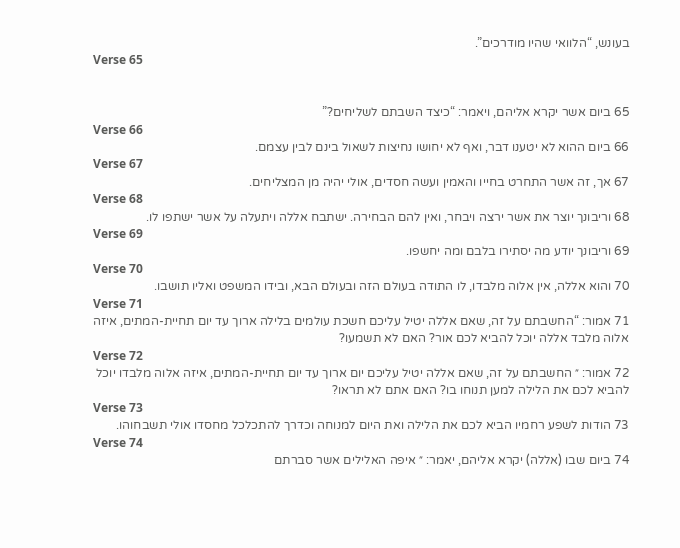בעונש, “הלוואי שהיו מודרכים”.
Verse 65


65 ביום אשר יקרא אליהם, ויאמר: “כיצד השבתם לשליחים?”
Verse 66
66 ביום ההוא לא יטענו דבר, ואף לא יחושו נחיצות לשאול בינם לבין עצמם.
Verse 67
67 אך, זה אשר התחרט בחייו והאמין ועשה חסדים, אולי יהיה מן המצליחים.
Verse 68
68 וריבונך יוצר את אשר ירצה ויבחר, ואין להם הבחירה. ישתבח אללה ויתעלה על אשר ישתפו לו.
Verse 69
69 וריבונך יודע מה יסתירו בלבם ומה יחשפו.
Verse 70
70 והוא אללה, אין אלוה מלבדו, לו התודה בעולם הזה ובעולם הבא, ובידו המשפט ואליו תושבו.
Verse 71
71 אמור: “החשבתם על זה, שאם אללה יטיל עליכם חשכת עולמים בלילה ארוך עד יום תחיית-המתים, איזה אלוה מלבד אללה יוכל להביא לכם אור? האם לא תשמעו?
Verse 72
72 אמור: ״ החשבתם על זה, שאם אללה יטיל עליכם יום ארוך עד יום תחיית-המתים, איזה אלוה מלבדו יוכל להביא לכם את הלילה למען תנוחו בו? האם אתם לא תראו?
Verse 73
73 הודות לשפע רחמיו הביא לכם את הלילה ואת היום למנוחה וכדרך להתכלכל מחסדו אולי תשבחוהו.
Verse 74
74 ביום שבו (אללה) יקרא אליהם, יאמר: ״ איפה האלילים אשר סברתם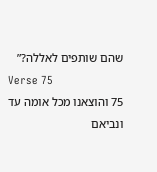שהם שותפים לאללה?”
Verse 75
75 והוצאנו מכל אומה עד ונביאם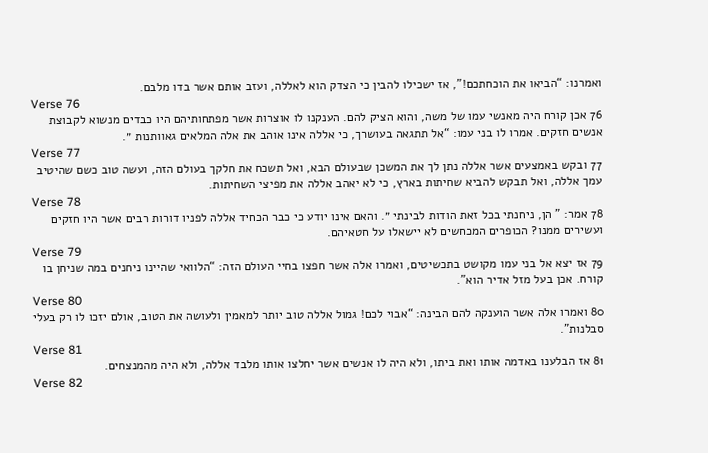ואמרנו: “הביאו את הוכחתכם!”, אז ישכילו להבין כי הצדק הוא לאללה, ועזב אותם אשר בדו מלבם.
Verse 76
76 אכן קורח היה מאנשי עמו של משה, והוא הציק להם. הענקנו לו אוצרות אשר מפתחותיהם היו כבדים מנשוא לקבוצת אנשים חזקים. אמרו לו בני עמו: “אל תתגאה בעושרך, כי אללה אינו אוהב את אלה המלאים גאוותנות ״.
Verse 77
77 ובקש באמצעים אשר אללה נתן לך את המשכן שבעולם הבא, ואל תשכח את חלקך בעולם הזה, ועשה טוב כשם שהיטיב עמך אללה, ואל תבקש להביא שחיתות בארץ, כי לא יאהב אללה את מפיצי השחיתות.
Verse 78
78 אמר: " הן, ניחנתי בכל זאת הודות לבינתי ״. והאם אינו יודע כי כבר הכחיד אללה לפניו דורות רבים אשר היו חזקים ועשירים ממנו? הכופרים המכחשים לא יישאלו על חטאיהם.
Verse 79
79 אז יצא אל בני עמו מקושט בתכשיטים, ואמרו אלה אשר חפצו בחיי העולם הזה: “הלוואי שהיינו ניחנים במה שניחן בו קורח. אכן בעל מזל אדיר הוא”.
Verse 80
80 ואמרו אלה אשר הוענקה להם הבינה: “אבוי לכם! גמול אללה טוב יותר למאמין ולעושה את הטוב, אולם יזכו לו רק בעלי סבלנות”.
Verse 81
81 אז הבלענו באדמה אותו ואת ביתו, ולא היה לו אנשים אשר יחלצו אותו מלבד אללה, ולא היה מהמנצחים.
Verse 82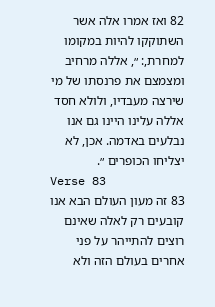82 ואז אמרו אלה אשר השתוקקו להיות במקומו למחרת,: ״, אללה מרחיב ומצמצם את פרנסתו של מי שירצה מעבדיו, ולולא חסד אללה עלינו היינו גם אנו נבלעים באדמה. אכן, לא יצליחו הכופרים ״.
Verse 83
83 זה מעון העולם הבא אנו קובעים רק לאלה שאינם רוצים להתייהר על פני אחרים בעולם הזה ולא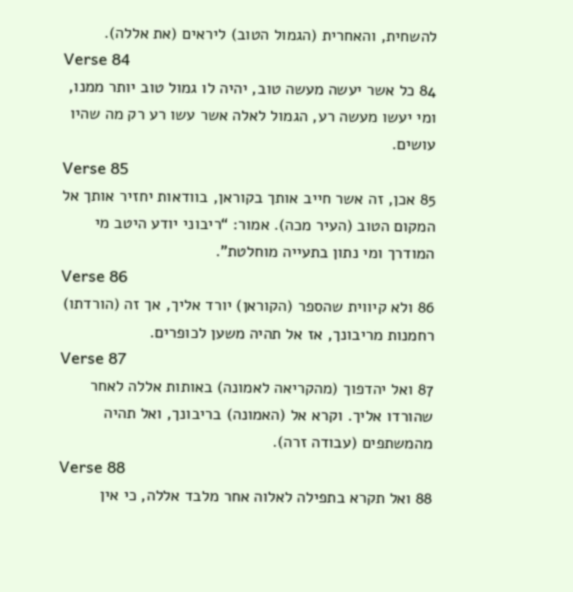להשחית, והאחרית (הגמול הטוב) ליראים (את אללה).
Verse 84
84 כל אשר יעשה מעשה טוב, יהיה לו גמול טוב יותר ממנו, ומי יעשו מעשה רע, הגמול לאלה אשר עשו רע רק מה שהיו עושים.
Verse 85
85 אכן, זה אשר חייב אותך בקוראן, בוודאות יחזיר אותך אל המקום הטוב (העיר מכה). אמור: “ריבוני יודע היטב מי המודרך ומי נתון בתעייה מוחלטת”.
Verse 86
86 ולא קיווית שהספר (הקוראן) יורד אליך, אך זה (הורדתו) רחמנות מריבונך, אז אל תהיה משען לכופרים.
Verse 87
87 ואל יהדפוך (מהקריאה לאמונה) באותות אללה לאחר שהורדו אליך. וקרא אל (האמונה) בריבונך, ואל תהיה מהמשתפים (עבודה זרה).
Verse 88
88 ואל תקרא בתפילה לאלוה אחר מלבד אללה, כי אין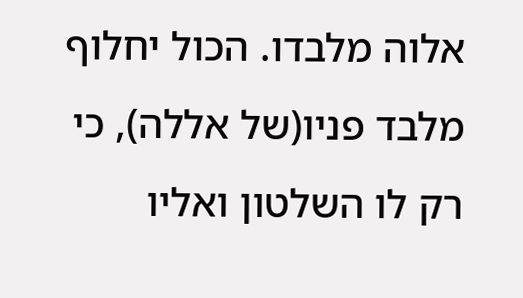אלוה מלבדו. הכול יחלוף מלבד פניו(של אללה), כי רק לו השלטון ואליו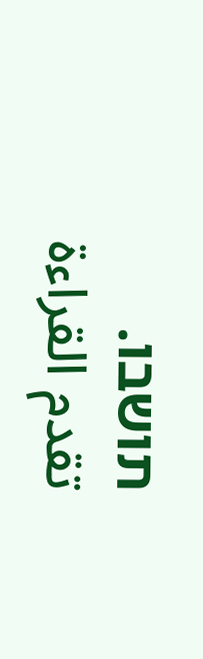תושבו.
تقدم القراءة